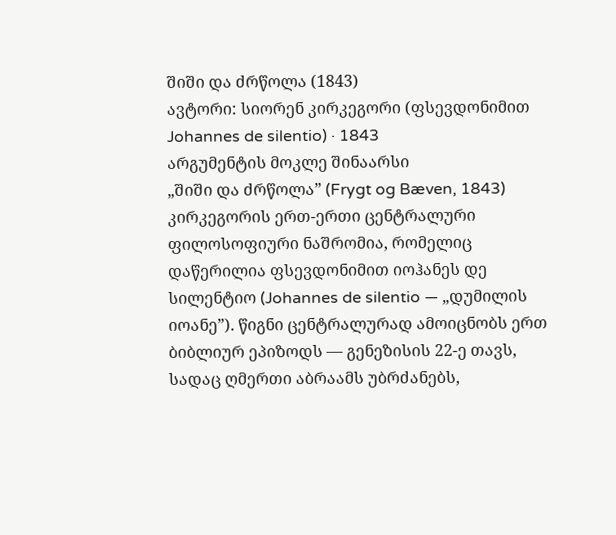შიში და ძრწოლა (1843)
ავტორი: სიორენ კირკეგორი (ფსევდონიმით Johannes de silentio) · 1843
არგუმენტის მოკლე შინაარსი
„შიში და ძრწოლა” (Frygt og Bæven, 1843) კირკეგორის ერთ-ერთი ცენტრალური ფილოსოფიური ნაშრომია, რომელიც დაწერილია ფსევდონიმით იოჰანეს დე სილენტიო (Johannes de silentio — „დუმილის იოანე”). წიგნი ცენტრალურად ამოიცნობს ერთ ბიბლიურ ეპიზოდს — გენეზისის 22-ე თავს, სადაც ღმერთი აბრაამს უბრძანებს,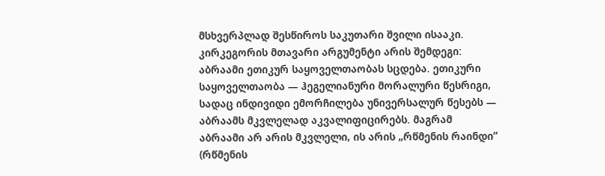მსხვერპლად შესწიროს საკუთარი შვილი ისააკი.
კირკეგორის მთავარი არგუმენტი არის შემდეგი: აბრაამი ეთიკურ საყოველთაობას სცდება. ეთიკური საყოველთაობა — ჰეგელიანური მორალური წესრიგი, სადაც ინდივიდი ემორჩილება უნივერსალურ წესებს — აბრაამს მკვლელად აკვალიფიცირებს. მაგრამ აბრაამი არ არის მკვლელი, ის არის „რწმენის რაინდი” (რწმენის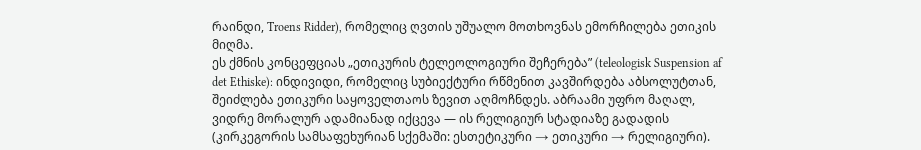რაინდი, Troens Ridder), რომელიც ღვთის უშუალო მოთხოვნას ემორჩილება ეთიკის მიღმა.
ეს ქმნის კონცეფციას „ეთიკურის ტელეოლოგიური შეჩერება” (teleologisk Suspension af det Ethiske): ინდივიდი, რომელიც სუბიექტური რწმენით კავშირდება აბსოლუტთან, შეიძლება ეთიკური საყოველთაოს ზევით აღმოჩნდეს. აბრაამი უფრო მაღალ, ვიდრე მორალურ ადამიანად იქცევა — ის რელიგიურ სტადიაზე გადადის (კირკეგორის სამსაფეხურიან სქემაში: ესთეტიკური → ეთიკური → რელიგიური).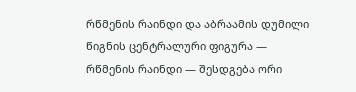რწმენის რაინდი და აბრაამის დუმილი
წიგნის ცენტრალური ფიგურა — რწმენის რაინდი — შესდგება ორი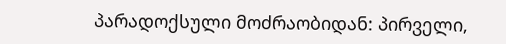პარადოქსული მოძრაობიდან: პირველი,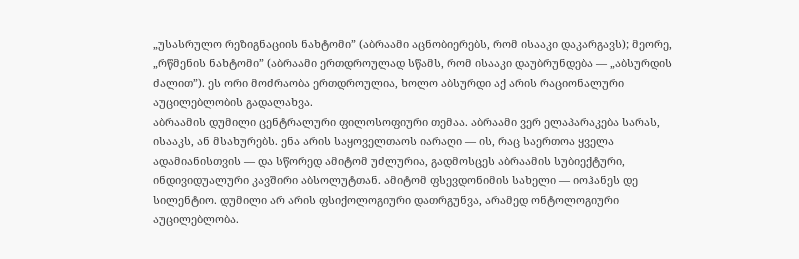„უსასრულო რეზიგნაციის ნახტომი” (აბრაამი აცნობიერებს, რომ ისააკი დაკარგავს); მეორე, „რწმენის ნახტომი” (აბრაამი ერთდროულად სწამს, რომ ისააკი დაუბრუნდება — „აბსურდის ძალით”). ეს ორი მოძრაობა ერთდროულია, ხოლო აბსურდი აქ არის რაციონალური აუცილებლობის გადალახვა.
აბრაამის დუმილი ცენტრალური ფილოსოფიური თემაა. აბრაამი ვერ ელაპარაკება სარას, ისააკს, ან მსახურებს. ენა არის საყოველთაოს იარაღი — ის, რაც საერთოა ყველა ადამიანისთვის — და სწორედ ამიტომ უძლურია, გადმოსცეს აბრაამის სუბიექტური, ინდივიდუალური კავშირი აბსოლუტთან. ამიტომ ფსევდონიმის სახელი — იოჰანეს დე სილენტიო. დუმილი არ არის ფსიქოლოგიური დათრგუნვა, არამედ ონტოლოგიური აუცილებლობა.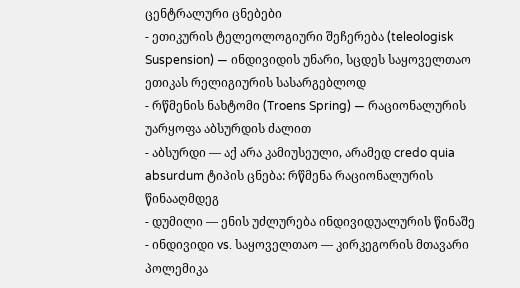ცენტრალური ცნებები
- ეთიკურის ტელეოლოგიური შეჩერება (teleologisk Suspension) — ინდივიდის უნარი, სცდეს საყოველთაო ეთიკას რელიგიურის სასარგებლოდ
- რწმენის ნახტომი (Troens Spring) — რაციონალურის უარყოფა აბსურდის ძალით
- აბსურდი — აქ არა კამიუსეული, არამედ credo quia absurdum ტიპის ცნება: რწმენა რაციონალურის წინააღმდეგ
- დუმილი — ენის უძლურება ინდივიდუალურის წინაშე
- ინდივიდი vs. საყოველთაო — კირკეგორის მთავარი პოლემიკა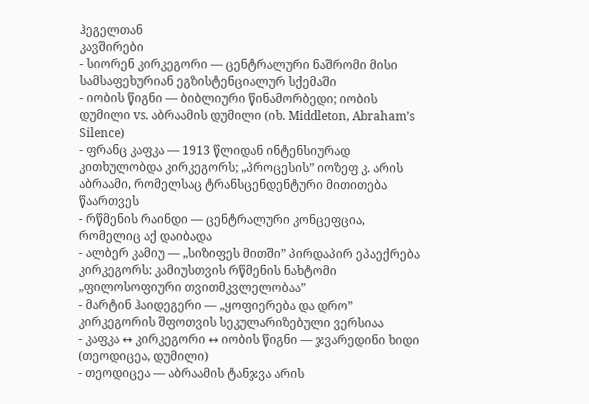ჰეგელთან
კავშირები
- სიორენ კირკეგორი — ცენტრალური ნაშრომი მისი სამსაფეხურიან ეგზისტენციალურ სქემაში
- იობის წიგნი — ბიბლიური წინამორბედი; იობის დუმილი vs. აბრაამის დუმილი (იხ. Middleton, Abraham’s Silence)
- ფრანც კაფკა — 1913 წლიდან ინტენსიურად კითხულობდა კირკეგორს; „პროცესის” იოზეფ კ. არის აბრაამი, რომელსაც ტრანსცენდენტური მითითება წაართვეს
- რწმენის რაინდი — ცენტრალური კონცეფცია, რომელიც აქ დაიბადა
- ალბერ კამიუ — „სიზიფეს მითში” პირდაპირ ეპაექრება კირკეგორს: კამიუსთვის რწმენის ნახტომი „ფილოსოფიური თვითმკვლელობაა”
- მარტინ ჰაიდეგერი — „ყოფიერება და დრო” კირკეგორის შფოთვის სეკულარიზებული ვერსიაა
- კაფკა ↔ კირკეგორი ↔ იობის წიგნი — ჯვარედინი ხიდი (თეოდიცეა, დუმილი)
- თეოდიცეა — აბრაამის ტანჯვა არის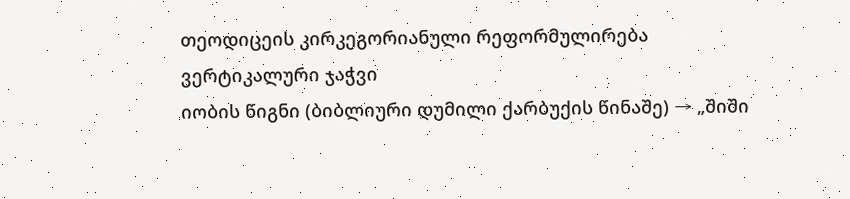თეოდიცეის კირკეგორიანული რეფორმულირება
ვერტიკალური ჯაჭვი
იობის წიგნი (ბიბლიური დუმილი ქარბუქის წინაშე) → „შიში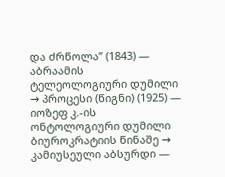და ძრწოლა” (1843) — აბრაამის ტელეოლოგიური დუმილი → პროცესი (წიგნი) (1925) — იოზეფ კ.-ის ონტოლოგიური დუმილი ბიუროკრატიის წინაშე → კამიუსეული აბსურდი —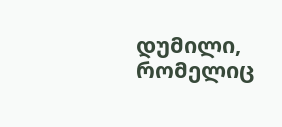დუმილი, რომელიც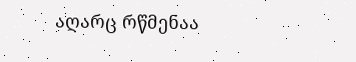აღარც რწმენაა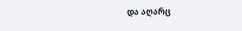და აღარც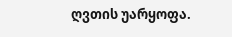ღვთის უარყოფა.